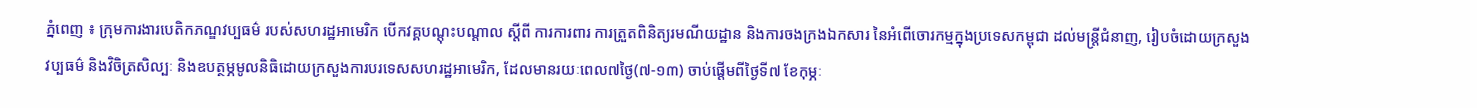ភ្នំពេញ ៖ ក្រុមការងារបេតិកភណ្ឌវប្បធម៌ របស់សហរដ្ឋអាមេរិក បើកវគ្គបណ្តុះបណ្តាល ស្តីពី ការការពារ ការត្រួតពិនិត្យរមណីយដ្ឋាន និងការចងក្រងឯកសារ នៃអំពើចោរកម្មក្នុងប្រទេសកម្ពុជា ដល់មន្ត្រីជំនាញ, រៀបចំដោយក្រសួងវប្បធម៌ និងវិចិត្រសិល្បៈ និងឧបត្ថម្ភមូលនិធិដោយក្រសួងការបរទេសសហរដ្ឋអាមេរិក, ដែលមានរយៈពេល៧ថ្ងៃ(៧-១៣) ចាប់ផ្តើមពីថ្ងៃទី៧ ខែកុម្ភៈ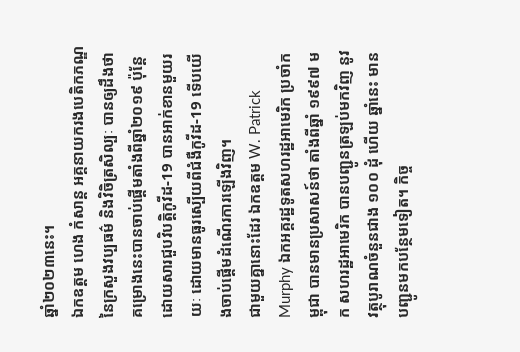ឆ្នាំ២០២៣នេះ។
ឯកឧត្តម ហេង កំសាន្ត អគ្គនាយករងបេតិកភណ្ឌ នៃក្រសួងវប្បធម៌ និងវិចិត្រសិល្បៈ បានឲ្យដឹងថា គម្រោងនេះបានចាប់ផ្តើមតាំងពីឆ្នាំ២០១៩ ប៉ុន្តែដោយសារជួបវិបត្តិកូវីដ-19 បានអាក់ខានមួយរយៈ ដោយមានធូរស្បើយពីជំងឺកូវីដ-19 ទើបយើងចាប់ផ្តើមដំណើរការឡើងវិញ។
ជាមួយគ្នានោះដែរ ឯកឧត្តម W. Patrick Murphy ឯកអគ្គរដ្ឋទូតសហរដ្ឋអាមេរិក ប្រចាំកម្ពុជា បានមានប្រសាសន៍ថា តាំងពីឆ្នាំ ១៩៩៧ មក សហរដ្ឋអាមេរិក បានបញ្ជូនត្រឡប់មកវិញ នូវវត្ថុបូរាណចំនួនជាង ១០០ ដុំ ហើយ ឆ្នាំនេះ មានបញ្ជូនមកបន្ថែមទៀត។ កិច្ច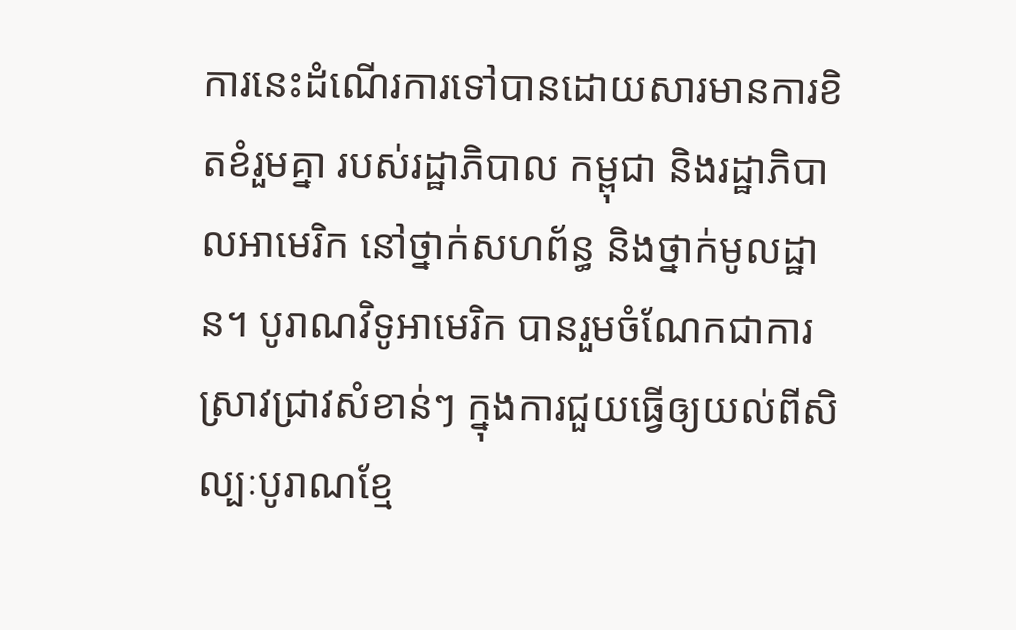ការនេះដំណើរការទៅបានដោយសារមានការខិតខំរួមគ្នា របស់រដ្ឋាភិបាល កម្ពុជា និងរដ្ឋាភិបាលអាមេរិក នៅថ្នាក់សហព័ន្ធ និងថ្នាក់មូលដ្ឋាន។ បូរាណវិទូអាមេរិក បានរួមចំណែកជាការស្រាវជ្រាវសំខាន់ៗ ក្នុងការជួយធ្វើឲ្យយល់ពីសិល្បៈបូរាណខ្មែ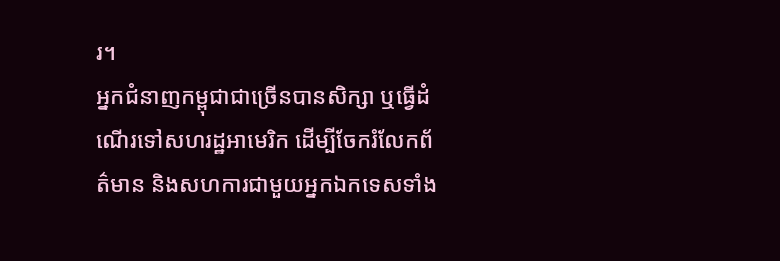រ។
អ្នកជំនាញកម្ពុជាជាច្រើនបានសិក្សា ឬធ្វើដំណើរទៅសហរដ្ឋអាមេរិក ដើម្បីចែករំលែកព័ត៌មាន និងសហការជាមួយអ្នកឯកទេសទាំង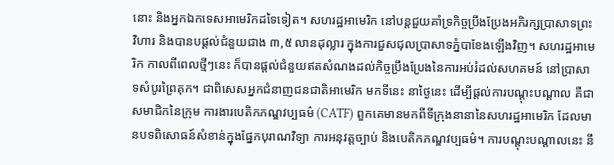នោះ និងអ្នកឯកទេសអាមេរិកដទៃទៀត។ សហរដ្ឋអាមេរិក នៅបន្តជួយគាំទ្រកិច្ចប្រឹងប្រែងអភិរក្សប្រាសាទព្រះវិហារ និងបានបផ្ដល់ជំនួយជាង ៣,៥ លានដុល្លារ ក្នុងការជួសជុលប្រាសាទភ្នំបាខែងឡើងវិញ។ សហរដ្ឋអាមេរិក កាលពីពេលថ្មីៗនេះ ក៏បានផ្តល់ជំនួយឥតសំណងដល់កិច្ចប្រឹងប្រែងនៃការអប់រំដល់សហគមន៍ នៅប្រាសាទសំបូរព្រៃគុក។ ជាពិសេសអ្នកជំនាញជនជាតិអាមេរិក មកទីនេះ នាថ្ងៃនេះ ដើម្បីផ្តល់ការបណ្តុះបណ្តាល គឺជាសមាជិកនៃក្រុម ការងារបេតិកភណ្ឌវប្បធម៌ (CATF) ពួកគេមានមកពីទីក្រុងនានានៃសហរដ្ឋអាមេរិក ដែលមានបទពិសោធន៍សំខាន់ក្នុងផ្នែកបុរាណវិទ្យា ការអនុវត្តច្បាប់ និងបេតិកភណ្ឌវប្បធម៌។ ការបណ្ដុះបណ្តាលនេះ នឹ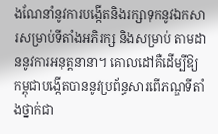ងណែនាំនូវការបង្កើតនិងរក្សាទុកនូវឯកសារសម្រាប់ទីតាំងអភិរក្ស និងសម្រាប់ តាមដាននូវការអនុត្តនានា។ គោលដៅគឺដើម្បីឱ្យកម្ពុជាបង្កើតបាននូវប្រព័ន្ធសារពើភណ្ឌទីតាំងថ្នាក់ជា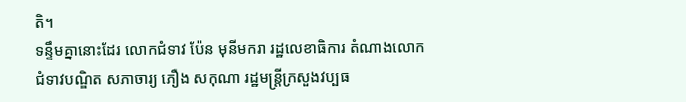តិ។
ទន្ទឹមគ្នានោះដែរ លោកជំទាវ ប៉ែន មុនីមករា រដ្ឋលេខាធិការ តំណាងលោកជំទាវបណ្ឌិត សភាចារ្យ ភឿង សកុណា រដ្ឋមន្ត្រីក្រសួងវប្បធ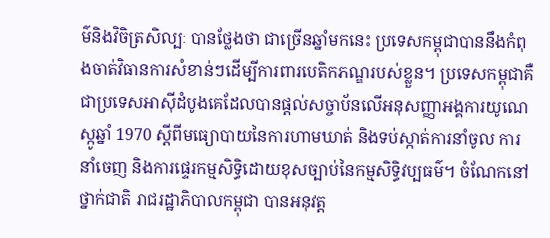ម៌និងវិចិត្រសិល្បៈ បានថ្លែងថា ជាច្រើនឆ្នាំមកនេះ ប្រទេសកម្ពុជាបាននឹងកំពុងចាត់វិធានការសំខាន់ៗដើម្បីការពារបេតិកភណ្ឌរបស់ខ្លួន។ ប្រទេសកម្ពុជាគឺជាប្រទេសអាស៊ីដំបូងគេដែលបានផ្តល់សច្ចាប័នលើអនុសញ្ញាអង្គការយូណេស្កូឆ្នាំ 1970 ស្តីពីមធ្យោបាយនៃការហាមឃាត់ និងទប់ស្កាត់ការនាំចូល ការនាំចេញ និងការផ្ទេរកម្មសិទ្ធិដោយខុសច្បាប់នៃកម្មសិទ្ធិវប្បធម៌។ ចំណែកនៅថ្នាក់ជាតិ រាជរដ្ឋាភិបាលកម្ពុជា បានអនុវត្ត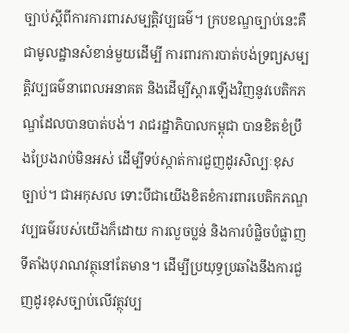ច្បាប់ស្តីពីការការពារសម្បត្តិវប្បធម៌។ ក្របខណ្ឌច្បាប់នេះគឺជាមូលដ្ឋានសំខាន់មួយដើម្បី ការពារការបាត់បង់ទ្រព្យសម្បត្តិវប្បធម៌នាពេលអនាគត និងដើម្បីស្ដារឡើងវិញនូវបេតិកភណ្ឌដែលបានបាត់បង់។ រាជរដ្ឋាភិបាលកម្ពុជា បានខិតខំប្រឹងប្រែងរាប់មិនអស់ ដើម្បីទប់ស្កាត់ការជួញដូរសិល្បៈខុសច្បាប់។ ជាអកុសល ទោះបីជាយើងខិតខំការពារបេតិកភណ្ឌវប្បធម៌របស់យើងក៏ដោយ ការលួចប្លន់ និងការបំផ្លិចបំផ្លាញទីតាំងបុរាណវត្ថុនៅតែមាន។ ដើម្បីប្រយុទ្ធប្រឆាំងនឹងការជួញដូរខុសច្បាប់លើវត្ថុវប្ប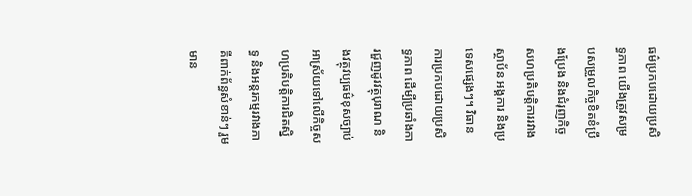ធម៌ប្រកបដោយប្រសិទ្ធភាព យើងត្រូវសម្របសម្រួលកិច្ចខិតខំប្រឹងប្រែង និងជំរុញកិច្ចសហប្រតិបត្តិការរវាងស្ថាប័ន អង្គការ និងប្រទេសផ្សេងៗ។ វិធានការប្រកបដោយប្រសិទ្ធភាព ដើម្បីប្រឆាំងការជួញដូរវត្ថុបុរាណ និងវត្ថុវប្បធម៌ខុសច្បាប់ អាស្រ័យទៅលើកិច្ចសហប្រតិបត្តិការជិតស្និទ្ធ និងអន្តរកម្មរវាងភាគីពាក់ព័ន្ធសំខាន់ៗ រួមមាន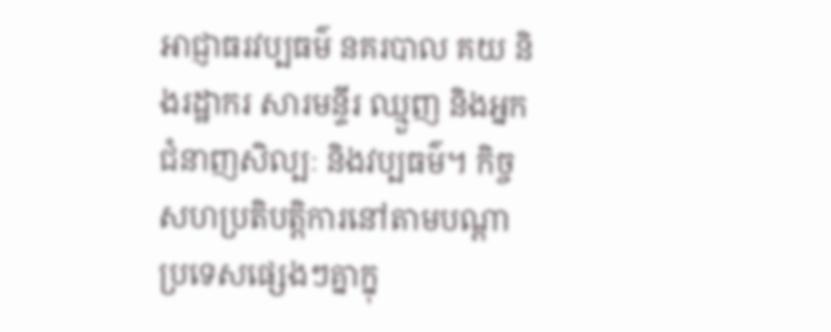អាជ្ញាធរវប្បធម៌ នគរបាល គយ និងរដ្ឋាករ សារមន្ទីរ ឈ្មួញ និងអ្នកជំនាញសិល្បៈ និងវប្បធម៌។ កិច្ចសហប្រតិបត្តិការនៅតាមបណ្តាប្រទេសផ្សេងៗគ្នាក្នុ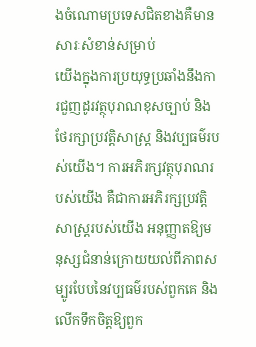ងចំណោមប្រទេសជិតខាងគឺមានសារៈសំខាន់សម្រាប់
យើងក្នុងការប្រយុទ្ធប្រឆាំងនឹងការជួញដូរវត្ថុបុរាណខុសច្បាប់ និងថែរក្សាប្រវត្តិសាស្ត្រ និងវប្បធម៌របស់យើង។ ការអភិរក្សវត្ថុបុរាណរបស់យើង គឺជាការអភិរក្សប្រវត្តិសាស្រ្តរបស់យើង អនុញ្ញាតឱ្យមនុស្សជំនាន់ក្រោយយល់ពីភាពសម្បូរបែបនៃវប្បធម៌របស់ពួកគេ និងលើកទឹកចិត្តឱ្យពួក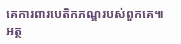គេការពារបេតិកភណ្ឌរបស់ពួកគេ៕ អត្ថ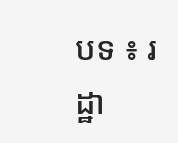បទ ៖ រដ្ឋា